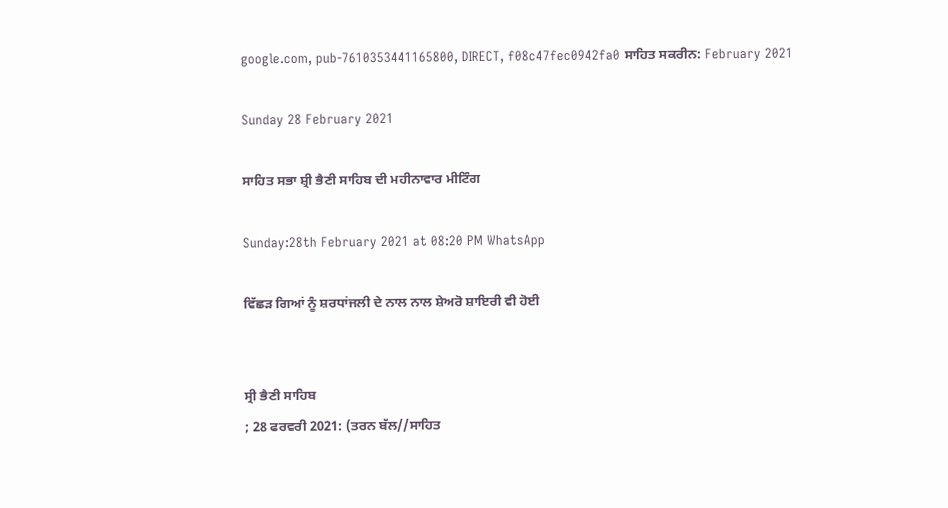google.com, pub-7610353441165800, DIRECT, f08c47fec0942fa0 ਸਾਹਿਤ ਸਕਰੀਨ: February 2021

Sunday 28 February 2021

ਸਾਹਿਤ ਸਭਾ ਸ਼੍ਰੀ ਭੈਣੀ ਸਾਹਿਬ ਦੀ ਮਹੀਨਾਵਾਰ ਮੀਟਿੰਗ

Sunday:28th February 2021 at 08:20 PM WhatsApp

ਵਿੱਛੜ ਗਿਆਂ ਨੂੰ ਸ਼ਰਧਾਂਜਲੀ ਦੇ ਨਾਲ ਨਾਲ ਸ਼ੇਅਰੋ ਸ਼ਾਇਰੀ ਵੀ ਹੋਈ


ਸ੍ਰੀ ਭੈਣੀ ਸਾਹਿਬ
; 28 ਫਰਵਰੀ 2021: (ਤਰਨ ਬੱਲ//ਸਾਹਿਤ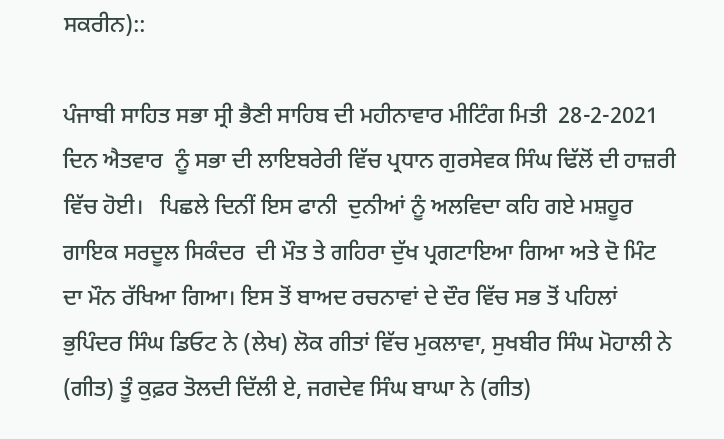ਸਕਰੀਨ)::

ਪੰਜਾਬੀ ਸਾਹਿਤ ਸਭਾ ਸ੍ਰੀ ਭੈਣੀ ਸਾਹਿਬ ਦੀ ਮਹੀਨਾਵਾਰ ਮੀਟਿੰਗ ਮਿਤੀ  28-2-2021 ਦਿਨ ਐਤਵਾਰ  ਨੂੰ ਸਭਾ ਦੀ ਲਾਇਬਰੇਰੀ ਵਿੱਚ ਪ੍ਰਧਾਨ ਗੁਰਸੇਵਕ ਸਿੰਘ ਢਿੱਲੋਂ ਦੀ ਹਾਜ਼ਰੀ ਵਿੱਚ ਹੋਈ।   ਪਿਛਲੇ ਦਿਨੀਂ ਇਸ ਫਾਨੀ  ਦੁਨੀਆਂ ਨੂੰ ਅਲਵਿਦਾ ਕਹਿ ਗਏ ਮਸ਼ਹੂਰ ਗਾਇਕ ਸਰਦੂਲ ਸਿਕੰਦਰ  ਦੀ ਮੌਤ ਤੇ ਗਹਿਰਾ ਦੁੱਖ ਪ੍ਰਗਟਾਇਆ ਗਿਆ ਅਤੇ ਦੋ ਮਿੰਟ ਦਾ ਮੌਨ ਰੱਖਿਆ ਗਿਆ। ਇਸ ਤੋਂ ਬਾਅਦ ਰਚਨਾਵਾਂ ਦੇ ਦੌਰ ਵਿੱਚ ਸਭ ਤੋਂ ਪਹਿਲਾਂ ਭੁਪਿੰਦਰ ਸਿੰਘ ਡਿਓਟ ਨੇ (ਲੇਖ) ਲੋਕ ਗੀਤਾਂ ਵਿੱਚ ਮੁਕਲਾਵਾ, ਸੁਖਬੀਰ ਸਿੰਘ ਮੋਹਾਲੀ ਨੇ (ਗੀਤ) ਤੂੰ ਕੁਫ਼ਰ ਤੋਲਦੀ ਦਿੱਲੀ ਏ, ਜਗਦੇਵ ਸਿੰਘ ਬਾਘਾ ਨੇ (ਗੀਤ)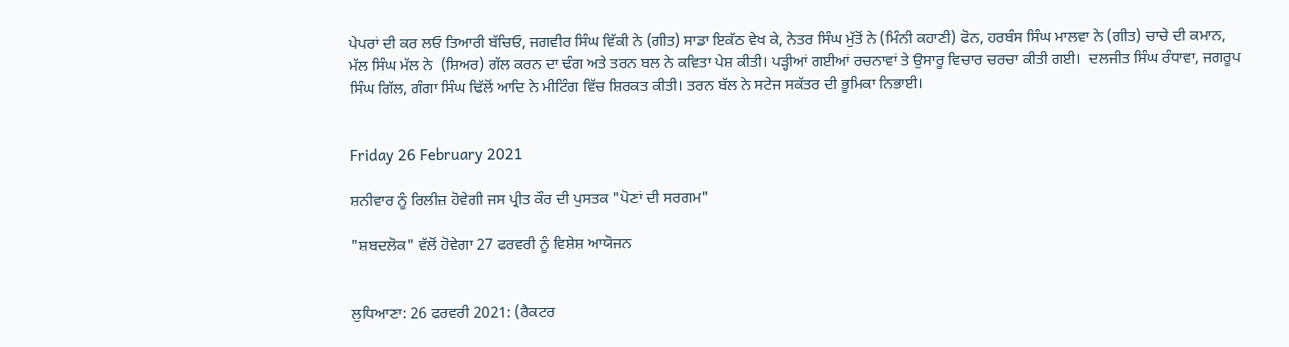ਪੇਪਰਾਂ ਦੀ ਕਰ ਲਓ ਤਿਆਰੀ ਬੱਚਿਓ, ਜਗਵੀਰ ਸਿੰਘ ਵਿੱਕੀ ਨੇ (ਗੀਤ) ਸਾਡਾ ਇਕੱਠ ਵੇਖ ਕੇ, ਨੇਤਰ ਸਿੰਘ ਮੁੱਤੋਂ ਨੇ (ਮਿੰਨੀ ਕਹਾਣੀ) ਫੋਨ, ਹਰਬੰਸ ਸਿੰਘ ਮਾਲਵਾ ਨੇ (ਗੀਤ) ਚਾਚੇ ਦੀ ਕਮਾਨ, ਮੱਲ ਸਿੰਘ ਮੱਲ ਨੇ  (ਸ਼ਿਅਰ) ਗੱਲ ਕਰਨ ਦਾ ਢੰਗ ਅਤੇ ਤਰਨ ਬਲ ਨੇ ਕਵਿਤਾ ਪੇਸ਼ ਕੀਤੀ। ਪੜ੍ਹੀਆਂ ਗਈਆਂ ਰਚਨਾਵਾਂ ਤੇ ਉਸਾਰੂ ਵਿਚਾਰ ਚਰਚਾ ਕੀਤੀ ਗਈ।  ਦਲਜੀਤ ਸਿੰਘ ਰੰਧਾਵਾ, ਜਗਰੂਪ ਸਿੰਘ ਗਿੱਲ, ਗੰਗਾ ਸਿੰਘ ਢਿੱਲੋਂ ਆਦਿ ਨੇ ਮੀਟਿੰਗ ਵਿੱਚ ਸ਼ਿਰਕਤ ਕੀਤੀ। ਤਰਨ ਬੱਲ ਨੇ ਸਟੇਜ ਸਕੱਤਰ ਦੀ ਭੂਮਿਕਾ ਨਿਭਾਈ।


Friday 26 February 2021

ਸ਼ਨੀਵਾਰ ਨੂੰ ਰਿਲੀਜ਼ ਹੋਵੇਗੀ ਜਸ ਪ੍ਰੀਤ ਕੌਰ ਦੀ ਪੁਸਤਕ "ਪੋਣਾਂ ਦੀ ਸਰਗਮ"

"ਸ਼ਬਦਲੋਕ" ਵੱਲੋਂ ਹੋਵੇਗਾ 27 ਫਰਵਰੀ ਨੂੰ ਵਿਸ਼ੇਸ਼ ਆਯੋਜਨ


ਲੁਧਿਆਣਾ: 26 ਫਰਵਰੀ 2021: (ਰੈਕਟਰ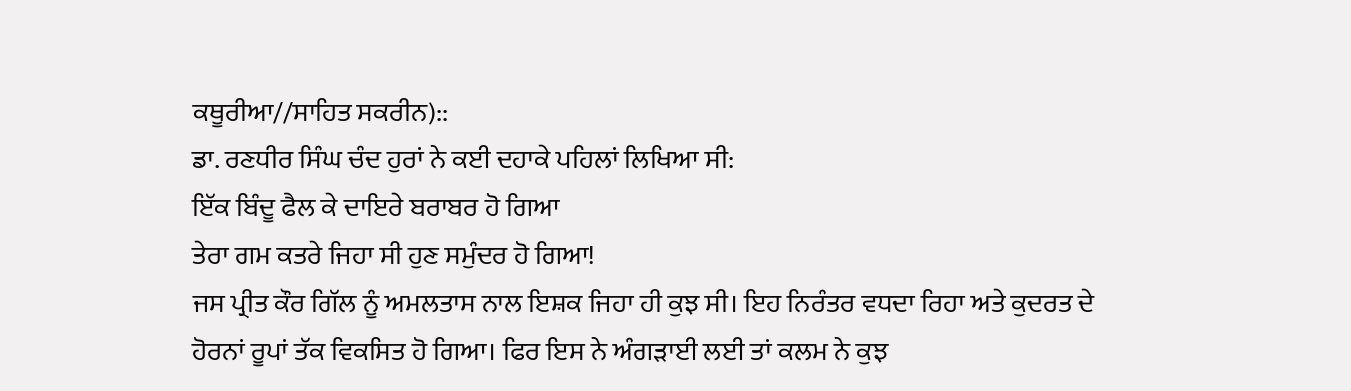ਕਥੂਰੀਆ//ਸਾਹਿਤ ਸਕਰੀਨ)::
ਡਾ. ਰਣਧੀਰ ਸਿੰਘ ਚੰਦ ਹੁਰਾਂ ਨੇ ਕਈ ਦਹਾਕੇ ਪਹਿਲਾਂ ਲਿਖਿਆ ਸੀ:
ਇੱਕ ਬਿੰਦੂ ਫੈਲ ਕੇ ਦਾਇਰੇ ਬਰਾਬਰ ਹੋ ਗਿਆ
ਤੇਰਾ ਗਮ ਕਤਰੇ ਜਿਹਾ ਸੀ ਹੁਣ ਸਮੁੰਦਰ ਹੋ ਗਿਆ!
ਜਸ ਪ੍ਰੀਤ ਕੌਰ ਗਿੱਲ ਨੂੰ ਅਮਲਤਾਸ ਨਾਲ ਇਸ਼ਕ ਜਿਹਾ ਹੀ ਕੁਝ ਸੀ। ਇਹ ਨਿਰੰਤਰ ਵਧਦਾ ਰਿਹਾ ਅਤੇ ਕੁਦਰਤ ਦੇ ਹੋਰਨਾਂ ਰੂਪਾਂ ਤੱਕ ਵਿਕਸਿਤ ਹੋ ਗਿਆ। ਫਿਰ ਇਸ ਨੇ ਅੰਗੜਾਈ ਲਈ ਤਾਂ ਕਲਮ ਨੇ ਕੁਝ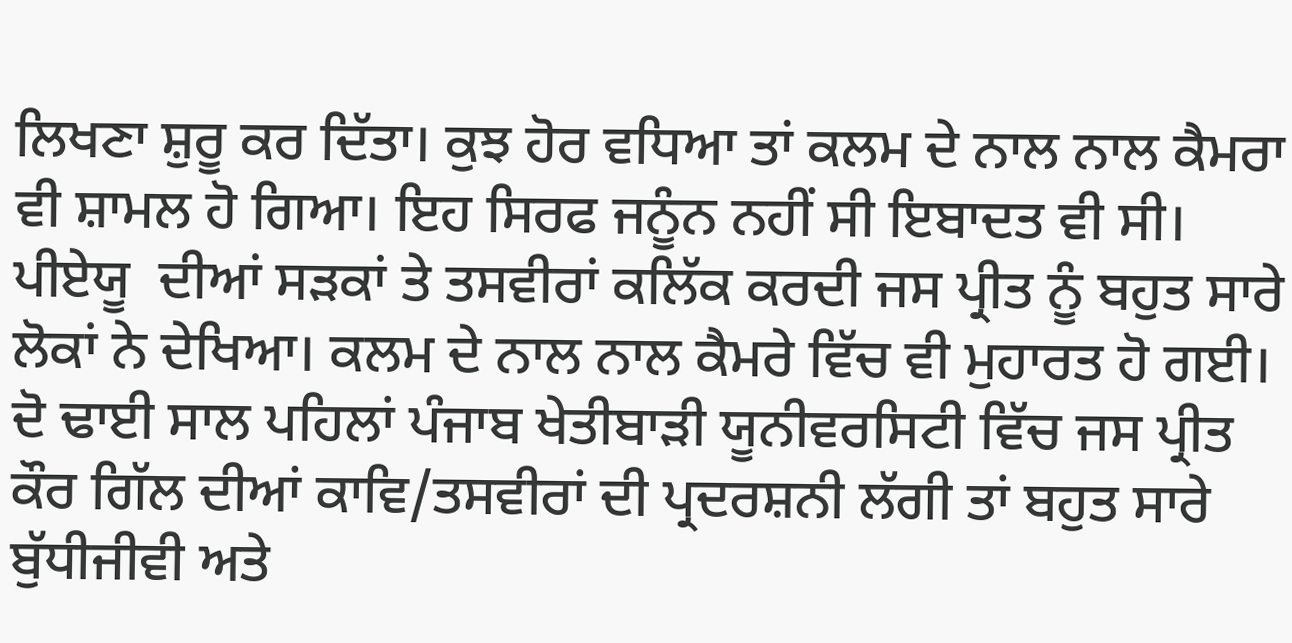ਲਿਖਣਾ ਸ਼ੁਰੂ ਕਰ ਦਿੱਤਾ। ਕੁਝ ਹੋਰ ਵਧਿਆ ਤਾਂ ਕਲਮ ਦੇ ਨਾਲ ਨਾਲ ਕੈਮਰਾ ਵੀ ਸ਼ਾਮਲ ਹੋ ਗਿਆ। ਇਹ ਸਿਰਫ ਜਨੂੰਨ ਨਹੀਂ ਸੀ ਇਬਾਦਤ ਵੀ ਸੀ। ਪੀਏਯੂ  ਦੀਆਂ ਸੜਕਾਂ ਤੇ ਤਸਵੀਰਾਂ ਕਲਿੱਕ ਕਰਦੀ ਜਸ ਪ੍ਰੀਤ ਨੂੰ ਬਹੁਤ ਸਾਰੇ ਲੋਕਾਂ ਨੇ ਦੇਖਿਆ। ਕਲਮ ਦੇ ਨਾਲ ਨਾਲ ਕੈਮਰੇ ਵਿੱਚ ਵੀ ਮੁਹਾਰਤ ਹੋ ਗਈ। ਦੋ ਢਾਈ ਸਾਲ ਪਹਿਲਾਂ ਪੰਜਾਬ ਖੇਤੀਬਾੜੀ ਯੂਨੀਵਰਸਿਟੀ ਵਿੱਚ ਜਸ ਪ੍ਰੀਤ ਕੌਰ ਗਿੱਲ ਦੀਆਂ ਕਾਵਿ/ਤਸਵੀਰਾਂ ਦੀ ਪ੍ਰਦਰਸ਼ਨੀ ਲੱਗੀ ਤਾਂ ਬਹੁਤ ਸਾਰੇ ਬੁੱਧੀਜੀਵੀ ਅਤੇ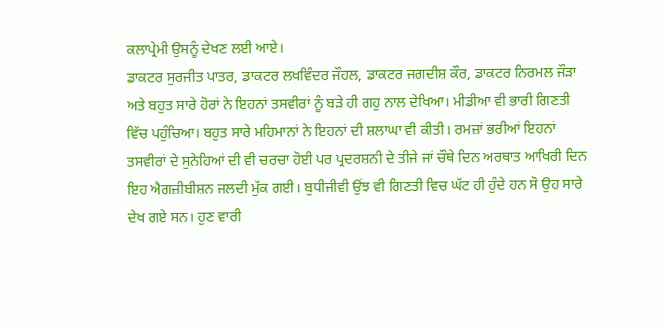ਕਲਾਪ੍ਰੇਮੀ ਉਸਨੂੰ ਦੇਖਣ ਲਈ ਆਏ।
ਡਾਕਟਰ ਸੁਰਜੀਤ ਪਾਤਰ, ਡਾਕਟਰ ਲਖਵਿੰਦਰ ਜੌਹਲ, ਡਾਕਟਰ ਜਗਦੀਸ਼ ਕੌਰ, ਡਾਕਟਰ ਨਿਰਮਲ ਜੌੜਾ ਅਤੇ ਬਹੁਤ ਸਾਰੇ ਹੋਰਾਂ ਨੇ ਇਹਨਾਂ ਤਸਵੀਰਾਂ ਨੂੰ ਬੜੇ ਹੀ ਗਹੁ ਨਾਲ ਦੇਖਿਆ। ਮੀਡੀਆ ਵੀ ਭਾਰੀ ਗਿਣਤੀ ਵਿੱਚ ਪਹੁੰਚਿਆ। ਬਹੁਤ ਸਾਰੇ ਮਹਿਮਾਨਾਂ ਨੇ ਇਹਨਾਂ ਦੀ ਸ਼ਲਾਘਾ ਵੀ ਕੀਤੀ। ਰਮਜ਼ਾਂ ਭਰੀਆਂ ਇਹਨਾਂ ਤਸਵੀਰਾਂ ਦੇ ਸੁਨੇਹਿਆਂ ਦੀ ਵੀ ਚਰਚਾ ਹੋਈ ਪਰ ਪ੍ਰਦਰਸ਼ਨੀ ਦੇ ਤੀਜੇ ਜਾਂ ਚੌਥੇ ਦਿਨ ਅਰਥਾਤ ਆਖਿਰੀ ਦਿਨ ਇਹ ਐਗਜ਼ੀਬੀਸ਼ਨ ਜਲਦੀ ਮੁੱਕ ਗਈ। ਬੁਧੀਜੀਵੀ ਉਂਝ ਵੀ ਗਿਣਤੀ ਵਿਚ ਘੱਟ ਹੀ ਹੁੰਦੇ ਹਨ ਸੋ ਉਹ ਸਾਰੇ ਦੇਖ ਗਏ ਸਨ। ਹੁਣ ਵਾਰੀ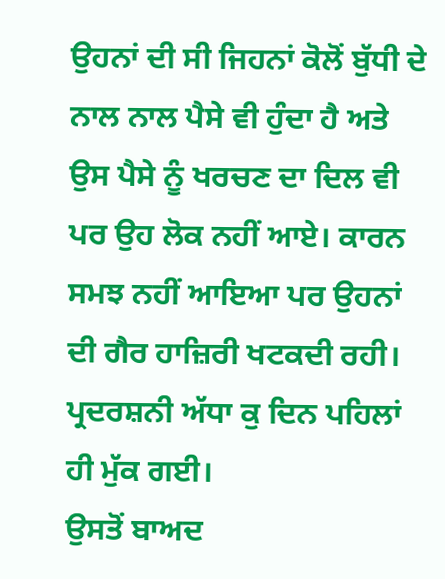ਉਹਨਾਂ ਦੀ ਸੀ ਜਿਹਨਾਂ ਕੋਲੋਂ ਬੁੱਧੀ ਦੇ ਨਾਲ ਨਾਲ ਪੈਸੇ ਵੀ ਹੁੰਦਾ ਹੈ ਅਤੇ ਉਸ ਪੈਸੇ ਨੂੰ ਖਰਚਣ ਦਾ ਦਿਲ ਵੀ ਪਰ ਉਹ ਲੋਕ ਨਹੀਂ ਆਏ। ਕਾਰਨ ਸਮਝ ਨਹੀਂ ਆਇਆ ਪਰ ਉਹਨਾਂ ਦੀ ਗੈਰ ਹਾਜ਼ਿਰੀ ਖਟਕਦੀ ਰਹੀ।  ਪ੍ਰਦਰਸ਼ਨੀ ਅੱਧਾ ਕੁ ਦਿਨ ਪਹਿਲਾਂ ਹੀ ਮੁੱਕ ਗਈ।
ਉਸਤੋਂ ਬਾਅਦ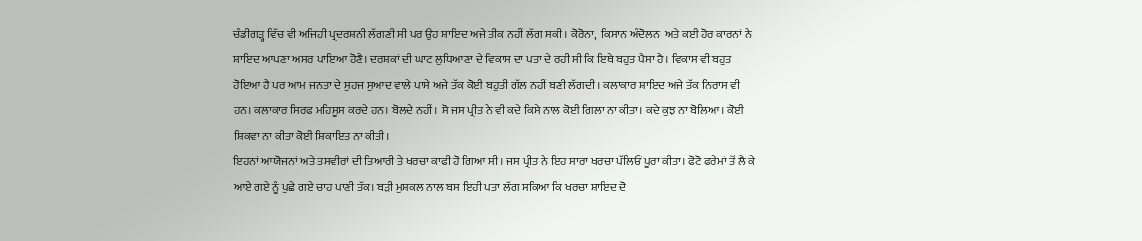ਚੰਡੀਗੜ੍ਹ ਵਿੱਚ ਵੀ ਅਜਿਹੀ ਪ੍ਰਦਰਸ਼ਨੀ ਲੱਗਣੀ ਸੀ ਪਰ ਉਹ ਸ਼ਾਇਦ ਅਜੇ ਤੀਕ ਨਹੀਂ ਲੱਗ ਸਕੀ। ਕੋਰੋਨਾ,  ਕਿਸਾਨ ਅੰਦੋਲਨ  ਅਤੇ ਕਈ ਹੋਰ ਕਾਰਨਾਂ ਨੇ ਸ਼ਾਇਦ ਆਪਣਾ ਅਸਰ ਪਾਇਆ ਹੋਣੈ। ਦਰਸ਼ਕਾਂ ਦੀ ਘਾਟ ਲੁਧਿਆਣਾ ਦੇ ਵਿਕਾਸ ਦਾ ਪਤਾ ਦੇ ਰਹੀ ਸੀ ਕਿ ਇਥੇ ਬਹੁਤ ਪੈਸਾ ਹੈ। ਵਿਕਾਸ ਵੀ ਬਹੁਤ ਹੋਇਆ ਹੈ ਪਰ ਆਮ ਜਨਤਾ ਦੇ ਸੁਹਜ ਸੁਆਦ ਵਾਲੇ ਪਾਸੇ ਅਜੇ ਤੱਕ ਕੋਈ ਬਹੁਤੀ ਗੱਲ ਨਹੀਂ ਬਣੀ ਲੱਗਦੀ। ਕਲਾਕਾਰ ਸ਼ਾਇਦ ਅਜੇ ਤੱਕ ਨਿਰਾਸ ਵੀ ਹਨ। ਕਲਾਕਾਰ ਸਿਰਫ ਮਹਿਸੂਸ ਕਰਦੇ ਹਨ। ਬੋਲਦੇ ਨਹੀਂ। ਸੋ ਜਸ ਪ੍ਰੀਤ ਨੇ ਵੀ ਕਦੇ ਕਿਸੇ ਨਾਲ ਕੋਈ ਗਿਲਾ ਨਾ ਕੀਤਾ। ਕਦੇ ਕੁਝ ਨਾ ਬੋਲਿਆ। ਕੋਈ ਸ਼ਿਕਵਾ ਨਾ ਕੀਤਾ ਕੋਈ ਸ਼ਿਕਾਇਤ ਨਾ ਕੀਤੀ।
ਇਹਨਾਂ ਆਯੋਜਨਾਂ ਅਤੇ ਤਸਵੀਰਾਂ ਦੀ ਤਿਆਰੀ ਤੇ ਖਰਚਾ ਕਾਫੀ ਹੋ ਗਿਆ ਸੀ। ਜਸ ਪ੍ਰੀਤ ਨੇ ਇਹ ਸਾਰਾ ਖਰਚਾ ਪੱਲਿਓਂ ਪੂਰਾ ਕੀਤਾ। ਫੋਟੋ ਫਰੇਮਾਂ ਤੋਂ ਲੈ ਕੇ ਆਏ ਗਏ ਨੂੰ ਪੁਛੇ ਗਏ ਚਾਹ ਪਾਣੀ ਤੱਕ। ਬੜੀ ਮੁਸ਼ਕਲ ਨਾਲ ਬਸ ਇਹੀ ਪਤਾ ਲੱਗ ਸਕਿਆ ਕਿ ਖਰਚਾ ਸ਼ਾਇਦ ਦੋ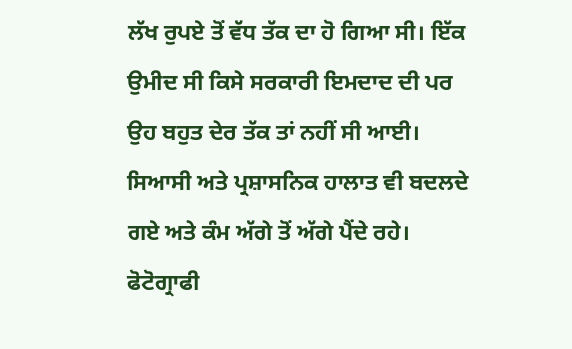ਲੱਖ ਰੁਪਏ ਤੋਂ ਵੱਧ ਤੱਕ ਦਾ ਹੋ ਗਿਆ ਸੀ। ਇੱਕ ਉਮੀਦ ਸੀ ਕਿਸੇ ਸਰਕਾਰੀ ਇਮਦਾਦ ਦੀ ਪਰ ਉਹ ਬਹੁਤ ਦੇਰ ਤੱਕ ਤਾਂ ਨਹੀਂ ਸੀ ਆਈ। ਸਿਆਸੀ ਅਤੇ ਪ੍ਰਸ਼ਾਸਨਿਕ ਹਾਲਾਤ ਵੀ ਬਦਲਦੇ ਗਏ ਅਤੇ ਕੰਮ ਅੱਗੇ ਤੋਂ ਅੱਗੇ ਪੈਂਦੇ ਰਹੇ।
ਫੋਟੋਗ੍ਰਾਫੀ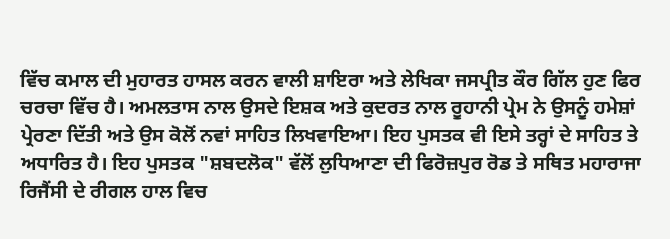ਵਿੱਚ ਕਮਾਲ ਦੀ ਮੁਹਾਰਤ ਹਾਸਲ ਕਰਨ ਵਾਲੀ ਸ਼ਾਇਰਾ ਅਤੇ ਲੇਖਿਕਾ ਜਸਪ੍ਰੀਤ ਕੌਰ ਗਿੱਲ ਹੁਣ ਫਿਰ ਚਰਚਾ ਵਿੱਚ ਹੈ। ਅਮਲਤਾਸ ਨਾਲ ਉਸਦੇ ਇਸ਼ਕ ਅਤੇ ਕੁਦਰਤ ਨਾਲ ਰੂਹਾਨੀ ਪ੍ਰੇਮ ਨੇ ਉਸਨੂੰ ਹਮੇਸ਼ਾਂ ਪ੍ਰੇਰਣਾ ਦਿੱਤੀ ਅਤੇ ਉਸ ਕੋਲੋਂ ਨਵਾਂ ਸਾਹਿਤ ਲਿਖਵਾਇਆ। ਇਹ ਪੁਸਤਕ ਵੀ ਇਸੇ ਤਰ੍ਹਾਂ ਦੇ ਸਾਹਿਤ ਤੇ ਅਧਾਰਿਤ ਹੈ। ਇਹ ਪੁਸਤਕ "ਸ਼ਬਦਲੋਕ" ਵੱਲੋਂ ਲੁਧਿਆਣਾ ਦੀ ਫਿਰੋਜ਼ਪੁਰ ਰੋਡ ਤੇ ਸਥਿਤ ਮਹਾਰਾਜਾ ਰਿਜੈਂਸੀ ਦੇ ਰੀਗਲ ਹਾਲ ਵਿਚ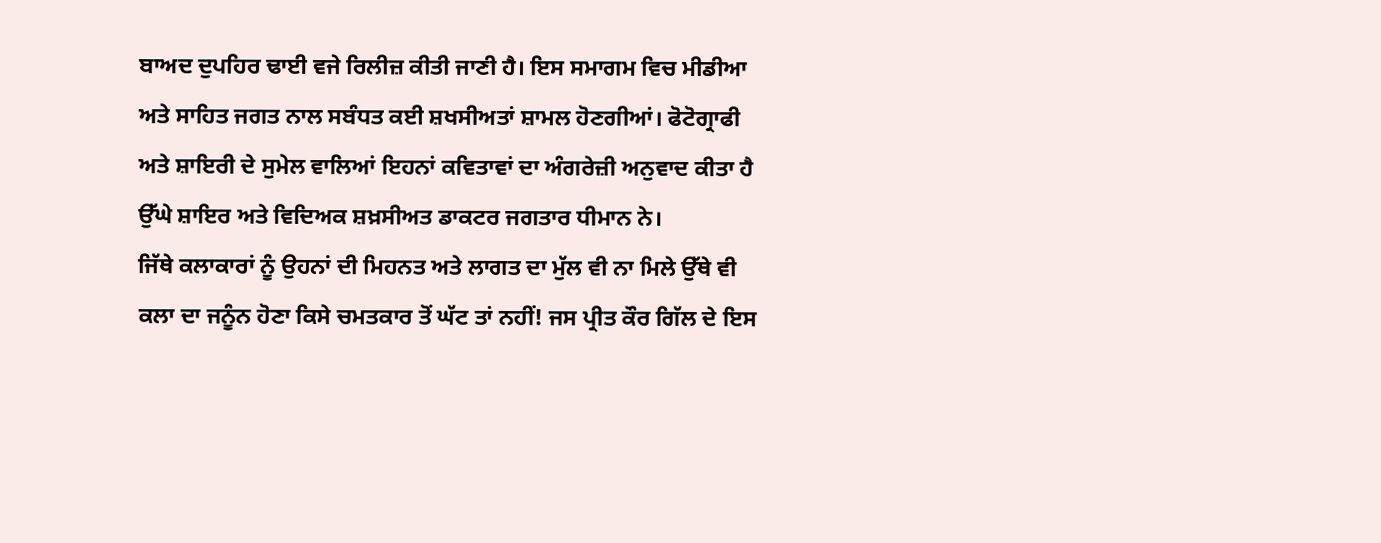ਬਾਅਦ ਦੁਪਹਿਰ ਢਾਈ ਵਜੇ ਰਿਲੀਜ਼ ਕੀਤੀ ਜਾਣੀ ਹੈ। ਇਸ ਸਮਾਗਮ ਵਿਚ ਮੀਡੀਆ ਅਤੇ ਸਾਹਿਤ ਜਗਤ ਨਾਲ ਸਬੰਧਤ ਕਈ ਸ਼ਖਸੀਅਤਾਂ ਸ਼ਾਮਲ ਹੋਣਗੀਆਂ। ਫੋਟੋਗ੍ਰਾਫੀ ਅਤੇ ਸ਼ਾਇਰੀ ਦੇ ਸੁਮੇਲ ਵਾਲਿਆਂ ਇਹਨਾਂ ਕਵਿਤਾਵਾਂ ਦਾ ਅੰਗਰੇਜ਼ੀ ਅਨੁਵਾਦ ਕੀਤਾ ਹੈ ਉੱਘੇ ਸ਼ਾਇਰ ਅਤੇ ਵਿਦਿਅਕ ਸ਼ਖ਼ਸੀਅਤ ਡਾਕਟਰ ਜਗਤਾਰ ਧੀਮਾਨ ਨੇ।
ਜਿੱਥੇ ਕਲਾਕਾਰਾਂ ਨੂੰ ਉਹਨਾਂ ਦੀ ਮਿਹਨਤ ਅਤੇ ਲਾਗਤ ਦਾ ਮੁੱਲ ਵੀ ਨਾ ਮਿਲੇ ਉੱਥੇ ਵੀ ਕਲਾ ਦਾ ਜਨੂੰਨ ਹੋਣਾ ਕਿਸੇ ਚਮਤਕਾਰ ਤੋਂ ਘੱਟ ਤਾਂ ਨਹੀਂ! ਜਸ ਪ੍ਰੀਤ ਕੌਰ ਗਿੱਲ ਦੇ ਇਸ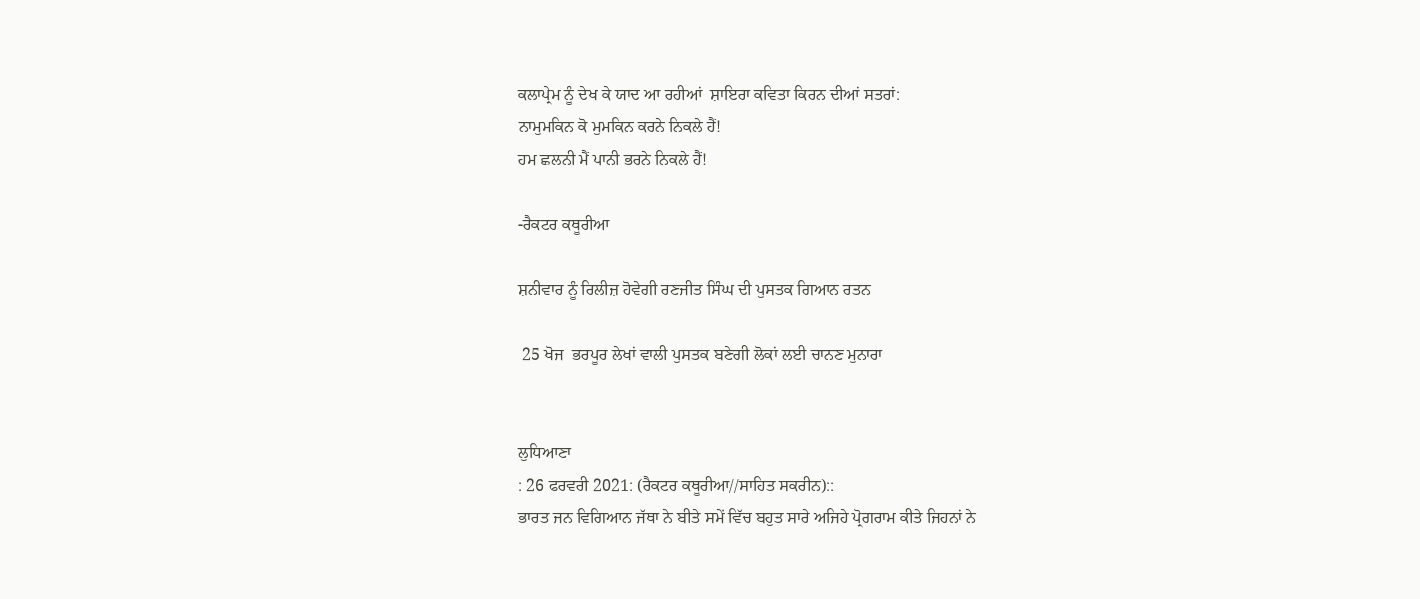ਕਲਾਪ੍ਰੇਮ ਨੂੰ ਦੇਖ ਕੇ ਯਾਦ ਆ ਰਹੀਆਂ  ਸ਼ਾਇਰਾ ਕਵਿਤਾ ਕਿਰਨ ਦੀਆਂ ਸਤਰਾਂ:
ਨਾਮੁਮਕਿਨ ਕੋ ਮੁਮਕਿਨ ਕਰਨੇ ਨਿਕਲੇ ਹੈਂ!
ਹਮ ਛਲਨੀ ਮੈਂ ਪਾਨੀ ਭਰਨੇ ਨਿਕਲੇ ਹੈਂ!

-ਰੈਕਟਰ ਕਥੂਰੀਆ

ਸ਼ਨੀਵਾਰ ਨੂੰ ਰਿਲੀਜ਼ ਹੋਵੇਗੀ ਰਣਜੀਤ ਸਿੰਘ ਦੀ ਪੁਸਤਕ ਗਿਆਨ ਰਤਨ

 25 ਖੋਜ  ਭਰਪੂਰ ਲੇਖਾਂ ਵਾਲੀ ਪੁਸਤਕ ਬਣੇਗੀ ਲੋਕਾਂ ਲਈ ਚਾਨਣ ਮੁਨਾਰਾ


ਲੁਧਿਆਣਾ
: 26 ਫਰਵਰੀ 2021: (ਰੈਕਟਰ ਕਥੂਰੀਆ//ਸਾਹਿਤ ਸਕਰੀਨ)::
ਭਾਰਤ ਜਨ ਵਿਗਿਆਨ ਜੱਥਾ ਨੇ ਬੀਤੇ ਸਮੇਂ ਵਿੱਚ ਬਹੁਤ ਸਾਰੇ ਅਜਿਹੇ ਪ੍ਰੋਗਰਾਮ ਕੀਤੇ ਜਿਹਨਾਂ ਨੇ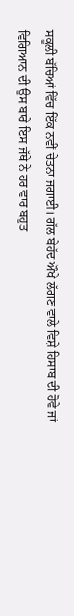ਸਕੂਲੀ ਬੱਚਿਆਂ ਵਿੱਚ ਇੱਕ ਨਵੀਂ ਚੇਤਨਾ ਜਗਾਈ। ਗੱਲ ਬੇਹੱਦ ਔਖੇ ਲੱਗਣ ਵਾਲੇ ਵਿਸ਼ੇ ਹਿਸਾਬ ਦੀ ਹੋਵੇ ਜਾਂ ਵਿਗਿਆਨ ਦੀ ਉਸ ਬਾਰੇ ਇਸ ਜੱਥੇ ਨੇ ਹਰ ਵਾਰ ਬਹੁਤ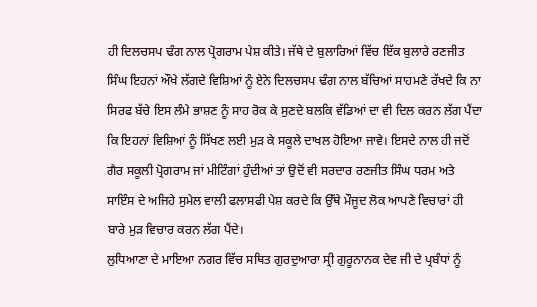ਹੀ ਦਿਲਚਸਪ ਢੰਗ ਨਾਲ ਪ੍ਰੋਗਰਾਮ ਪੇਸ਼ ਕੀਤੇ। ਜੱਥੇ ਦੇ ਬੁਲਾਰਿਆਂ ਵਿੱਚ ਇੱਕ ਬੁਲਾਰੇ ਰਣਜੀਤ ਸਿੰਘ ਇਹਨਾਂ ਔਖੇ ਲੱਗਦੇ ਵਿਸ਼ਿਆਂ ਨੂੰ ਏਨੇ ਦਿਲਚਸਪ ਢੰਗ ਨਾਲ ਬੱਚਿਆਂ ਸਾਹਮਣੇ ਰੱਖਦੇ ਕਿ ਨਾ ਸਿਰਫ ਬੱਚੇ ਇਸ ਲੰਮੇ ਭਾਸ਼ਣ ਨੂੰ ਸਾਹ ਰੋਕ ਕੇ ਸੁਣਦੇ ਬਲਕਿ ਵੱਡਿਆਂ ਦਾ ਵੀ ਦਿਲ ਕਰਨ ਲੱਗ ਪੈਂਦਾ ਕਿ ਇਹਨਾਂ ਵਿਸ਼ਿਆਂ ਨੂੰ ਸਿੱਖਣ ਲਈ ਮੁੜ ਕੇ ਸਕੂਲੇ ਦਾਖਲ ਹੋਇਆ ਜਾਵੇ। ਇਸਦੇ ਨਾਲ ਹੀ ਜਦੋਂ ਗੈਰ ਸਕੂਲੀ ਪ੍ਰੋਗਰਾਮ ਜਾਂ ਮੀਟਿੰਗਾਂ ਹੁੰਦੀਆਂ ਤਾਂ ਉਦੋਂ ਵੀ ਸਰਦਾਰ ਰਣਜੀਤ ਸਿੰਘ ਧਰਮ ਅਤੇ ਸਾਇੰਸ ਦੇ ਅਜਿਹੇ ਸੁਮੇਲ ਵਾਲੀ ਫਲਾਸਫੀ ਪੇਸ਼ ਕਰਦੇ ਕਿ ਉੱਥੇ ਮੌਜੂਦ ਲੋਕ ਆਪਣੇ ਵਿਚਾਰਾਂ ਹੀ ਬਾਰੇ ਮੁੜ ਵਿਚਾਰ ਕਰਨ ਲੱਗ ਪੈਂਦੇ।
ਲੁਧਿਆਣਾ ਦੇ ਮਾਇਆ ਨਗਰ ਵਿੱਚ ਸਥਿਤ ਗੁਰਦੁਆਰਾ ਸ੍ਰੀ ਗੁਰੂਨਾਨਕ ਦੇਵ ਜੀ ਦੇ ਪ੍ਰਬੰਧਾਂ ਨੂੰ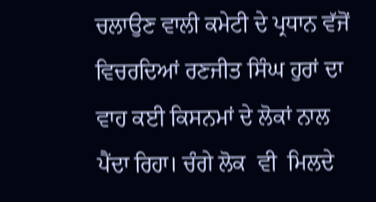ਚਲਾਉਣ ਵਾਲੀ ਕਮੇਟੀ ਦੇ ਪ੍ਰਧਾਨ ਵੱਜੋਂ ਵਿਚਰਦਿਆਂ ਰਣਜੀਤ ਸਿੰਘ ਹੁਰਾਂ ਦਾ ਵਾਹ ਕਈ ਕਿਸਨਮਾਂ ਦੇ ਲੋਕਾਂ ਨਾਲ ਪੈਂਦਾ ਰਿਹਾ। ਚੰਗੇ ਲੋਕ  ਵੀ  ਮਿਲਦੇ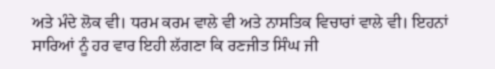ਅਤੇ ਮੰਦੇ ਲੋਕ ਵੀ। ਧਰਮ ਕਰਮ ਵਾਲੇ ਵੀ ਅਤੇ ਨਾਸਤਿਕ ਵਿਚਾਰਾਂ ਵਾਲੇ ਵੀ। ਇਹਨਾਂ ਸਾਰਿਆਂ ਨੂੰ ਹਰ ਵਾਰ ਇਹੀ ਲੱਗਣਾ ਕਿ ਰਣਜੀਤ ਸਿੰਘ ਜੀ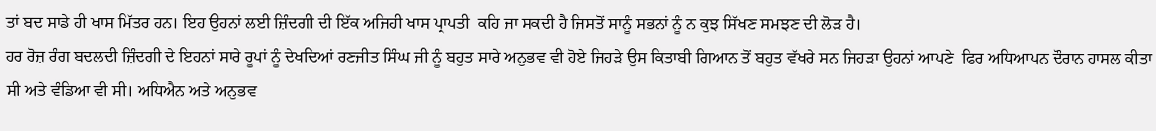ਤਾਂ ਬਦ ਸਾਡੇ ਹੀ ਖਾਸ ਮਿੱਤਰ ਹਨ। ਇਹ ਉਹਨਾਂ ਲਈ ਜ਼ਿੰਦਗੀ ਦੀ ਇੱਕ ਅਜਿਹੀ ਖਾਸ ਪ੍ਰਾਪਤੀ  ਕਹਿ ਜਾ ਸਕਦੀ ਹੈ ਜਿਸਤੋਂ ਸਾਨੂੰ ਸਭਨਾਂ ਨੂੰ ਨ ਕੁਝ ਸਿੱਖਣ ਸਮਝਣ ਦੀ ਲੋੜ ਹੈ।
ਹਰ ਰੋਜ਼ ਰੰਗ ਬਦਲਦੀ ਜ਼ਿੰਦਗੀ ਦੇ ਇਹਨਾਂ ਸਾਰੇ ਰੂਪਾਂ ਨੂੰ ਦੇਖਦਿਆਂ ਰਣਜੀਤ ਸਿੰਘ ਜੀ ਨੂੰ ਬਹੁਤ ਸਾਰੇ ਅਨੁਭਵ ਵੀ ਹੋਏ ਜਿਹੜੇ ਉਸ ਕਿਤਾਬੀ ਗਿਆਨ ਤੋਂ ਬਹੁਤ ਵੱਖਰੇ ਸਨ ਜਿਹੜਾ ਉਹਨਾਂ ਆਪਣੇ  ਫਿਰ ਅਧਿਆਪਨ ਦੌਰਾਨ ਹਾਸਲ ਕੀਤਾ ਸੀ ਅਤੇ ਵੰਡਿਆ ਵੀ ਸੀ। ਅਧਿਐਨ ਅਤੇ ਅਨੁਭਵ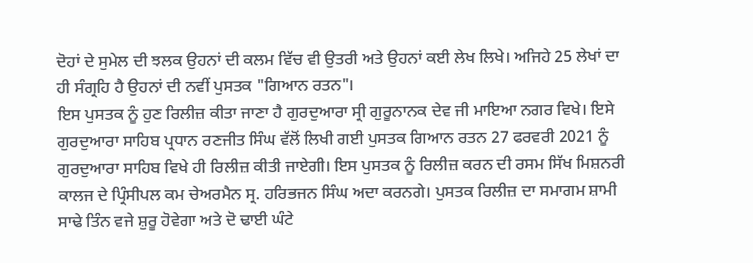ਦੋਹਾਂ ਦੇ ਸੁਮੇਲ ਦੀ ਝਲਕ ਉਹਨਾਂ ਦੀ ਕਲਮ ਵਿੱਚ ਵੀ ਉਤਰੀ ਅਤੇ ਉਹਨਾਂ ਕਈ ਲੇਖ ਲਿਖੇ। ਅਜਿਹੇ 25 ਲੇਖਾਂ ਦਾ ਹੀ ਸੰਗ੍ਰਹਿ ਹੈ ਉਹਨਾਂ ਦੀ ਨਵੀਂ ਪੁਸਤਕ "ਗਿਆਨ ਰਤਨ"।
ਇਸ ਪੁਸਤਕ ਨੂੰ ਹੁਣ ਰਿਲੀਜ਼ ਕੀਤਾ ਜਾਣਾ ਹੈ ਗੁਰਦੁਆਰਾ ਸ੍ਰੀ ਗੁਰੂਨਾਨਕ ਦੇਵ ਜੀ ਮਾਇਆ ਨਗਰ ਵਿਖੇ। ਇਸੇ  ਗੁਰਦੁਆਰਾ ਸਾਹਿਬ ਪ੍ਰਧਾਨ ਰਣਜੀਤ ਸਿੰਘ ਵੱਲੋਂ ਲਿਖੀ ਗਈ ਪੁਸਤਕ ਗਿਆਨ ਰਤਨ 27 ਫਰਵਰੀ 2021 ਨੂੰ ਗੁਰਦੁਆਰਾ ਸਾਹਿਬ ਵਿਖੇ ਹੀ ਰਿਲੀਜ਼ ਕੀਤੀ ਜਾਏਗੀ। ਇਸ ਪੁਸਤਕ ਨੂੰ ਰਿਲੀਜ਼ ਕਰਨ ਦੀ ਰਸਮ ਸਿੱਖ ਮਿਸ਼ਨਰੀ ਕਾਲਜ ਦੇ ਪ੍ਰਿੰਸੀਪਲ ਕਮ ਚੇਅਰਮੈਨ ਸ੍ਰ. ਹਰਿਭਜਨ ਸਿੰਘ ਅਦਾ ਕਰਨਗੇ। ਪੁਸਤਕ ਰਿਲੀਜ਼ ਦਾ ਸਮਾਗਮ ਸ਼ਾਮੀ ਸਾਢੇ ਤਿੰਨ ਵਜੇ ਸ਼ੁਰੂ ਹੋਵੇਗਾ ਅਤੇ ਦੋ ਢਾਈ ਘੰਟੇ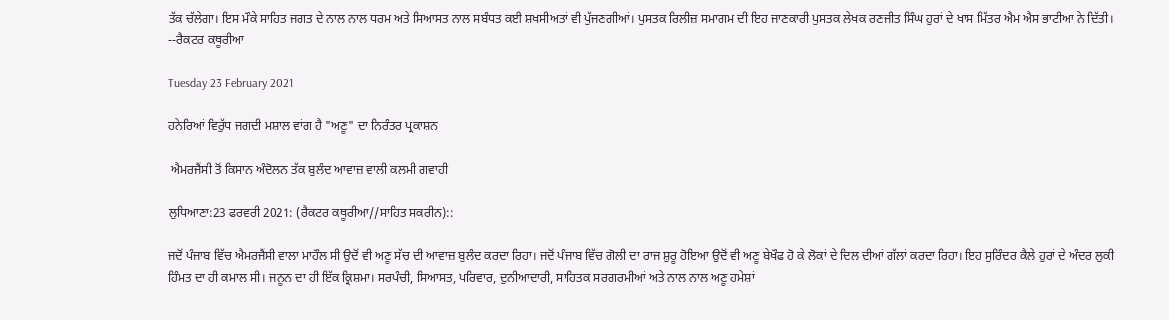ਤੱਕ ਚੱਲੇਗਾ। ਇਸ ਮੌਕੇ ਸਾਹਿਤ ਜਗਤ ਦੇ ਨਾਲ ਨਾਲ ਧਰਮ ਅਤੇ ਸਿਆਸਤ ਨਾਲ ਸਬੰਧਤ ਕਈ ਸ਼ਖਸੀਅਤਾਂ ਵੀ ਪੁੱਜਣਗੀਆਂ। ਪੁਸਤਕ ਰਿਲੀਜ਼ ਸਮਾਗਮ ਦੀ ਇਹ ਜਾਣਕਾਰੀ ਪੁਸਤਕ ਲੇਖਕ ਰਣਜੀਤ ਸਿੰਘ ਹੁਰਾਂ ਦੇ ਖਾਸ ਮਿੱਤਰ ਐਮ ਐਸ ਭਾਟੀਆ ਨੇ ਦਿੱਤੀ। --ਰੈਕਟਰ ਕਥੂਰੀਆ

Tuesday 23 February 2021

ਹਨੇਰਿਆਂ ਵਿਰੁੱਧ ਜਗਦੀ ਮਸ਼ਾਲ ਵਾਂਗ ਹੈ "ਅਣੂ" ਦਾ ਨਿਰੰਤਰ ਪ੍ਰਕਾਸ਼ਨ

 ਐਮਰਜੈਂਸੀ ਤੋਂ ਕਿਸਾਨ ਅੰਦੋਲਨ ਤੱਕ ਬੁਲੰਦ ਆਵਾਜ਼ ਵਾਲੀ ਕਲਮੀ ਗਵਾਹੀ

ਲੁਧਿਆਣਾ:23 ਫਰਵਰੀ 2021: (ਰੈਕਟਰ ਕਥੂਰੀਆ//ਸਾਹਿਤ ਸਕਰੀਨ)::

ਜਦੋਂ ਪੰਜਾਬ ਵਿੱਚ ਐਮਰਜੈਂਸੀ ਵਾਲਾ ਮਾਹੌਲ ਸੀ ਉਦੋਂ ਵੀ ਅਣੂ ਸੱਚ ਦੀ ਆਵਾਜ਼ ਬੁਲੰਦ ਕਰਦਾ ਰਿਹਾ। ਜਦੋਂ ਪੰਜਾਬ ਵਿੱਚ ਗੋਲੀ ਦਾ ਰਾਜ ਸ਼ੁਰੂ ਹੋਇਆ ਉਦੋਂ ਵੀ ਅਣੂ ਬੇਖੌਫ ਹੋ ਕੇ ਲੋਕਾਂ ਦੇ ਦਿਲ ਦੀਆਂ ਗੱਲਾਂ ਕਰਦਾ ਰਿਹਾ। ਇਹ ਸੁਰਿੰਦਰ ਕੈਲੇ ਹੁਰਾਂ ਦੇ ਅੰਦਰ ਲੁਕੀ ਹਿੰਮਤ ਦਾ ਹੀ ਕਮਾਲ ਸੀ। ਜਨੂਨ ਦਾ ਹੀ ਇੱਕ ਕ੍ਰਿਸ਼ਮਾ। ਸਰਪੰਚੀ, ਸਿਆਸਤ, ਪਰਿਵਾਰ, ਦੁਨੀਆਦਾਰੀ, ਸਾਹਿਤਕ ਸਰਗਰਮੀਆਂ ਅਤੇ ਨਾਲ ਨਾਲ ਅਣੂ ਹਮੇਸ਼ਾਂ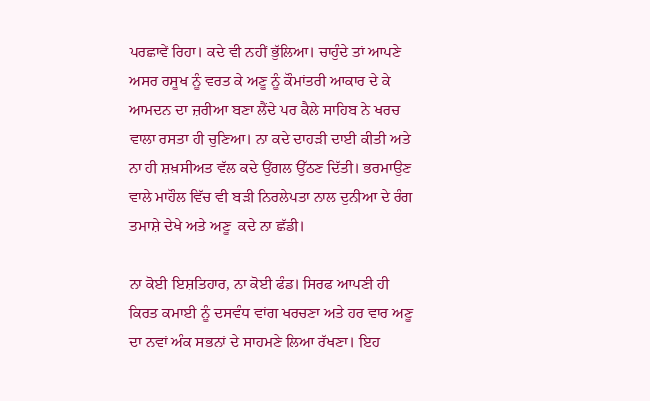ਪਰਛਾਵੇਂ ਰਿਹਾ। ਕਦੇ ਵੀ ਨਹੀਂ ਭੁੱਲਿਆ। ਚਾਹੁੰਦੇ ਤਾਂ ਆਪਣੇ ਅਸਰ ਰਸੂਖ ਨੂੰ ਵਰਤ ਕੇ ਅਣੂ ਨੂੰ ਕੌਮਾਂਤਰੀ ਆਕਾਰ ਦੇ ਕੇ ਆਮਦਨ ਦਾ ਜ਼ਰੀਆ ਬਣਾ ਲੈਂਦੇ ਪਰ ਕੈਲੇ ਸਾਹਿਬ ਨੇ ਖਰਚ ਵਾਲਾ ਰਸਤਾ ਹੀ ਚੁਣਿਆ। ਨਾ ਕਦੇ ਦਾਹੜੀ ਦਾਈ ਕੀਤੀ ਅਤੇ ਨਾ ਹੀ ਸ਼ਖ਼ਸੀਅਤ ਵੱਲ ਕਦੇ ਉਂਗਲ ਉੱਠਣ ਦਿੱਤੀ। ਭਰਮਾਉਣ ਵਾਲੇ ਮਾਹੌਲ ਵਿੱਚ ਵੀ ਬੜੀ ਨਿਰਲੇਪਤਾ ਨਾਲ ਦੁਨੀਆ ਦੇ ਰੰਗ ਤਮਾਸ਼ੇ ਦੇਖੇ ਅਤੇ ਅਣੂ  ਕਦੇ ਨਾ ਛੱਡੀ।

ਨਾ ਕੋਈ ਇਸ਼ਤਿਹਾਰ, ਨਾ ਕੋਈ ਫੰਡ। ਸਿਰਫ ਆਪਣੀ ਹੀ ਕਿਰਤ ਕਮਾਈ ਨੂੰ ਦਸਵੰਧ ਵਾਂਗ ਖਰਚਣਾ ਅਤੇ ਹਰ ਵਾਰ ਅਣੂ ਦਾ ਨਵਾਂ ਅੰਕ ਸਭਨਾਂ ਦੇ ਸਾਹਮਣੇ ਲਿਆ ਰੱਖਣਾ। ਇਹ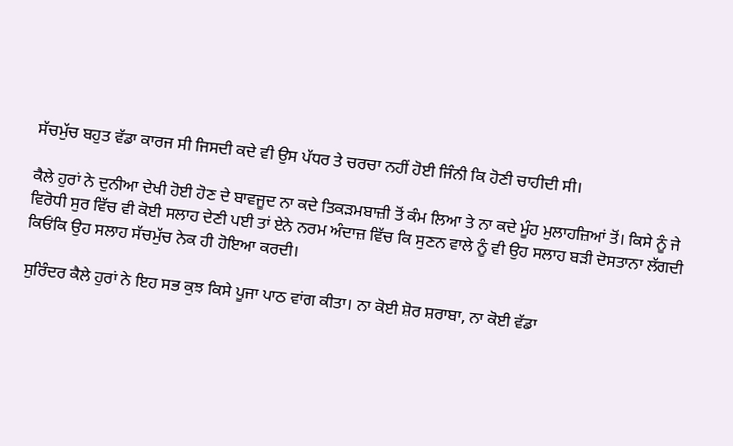ਸੱਚਮੁੱਚ ਬਹੁਤ ਵੱਡਾ ਕਾਰਜ ਸੀ ਜਿਸਦੀ ਕਦੇ ਵੀ ਉਸ ਪੱਧਰ ਤੇ ਚਰਚਾ ਨਹੀਂ ਹੋਈ ਜਿੰਨੀ ਕਿ ਹੋਣੀ ਚਾਹੀਦੀ ਸੀ।

ਕੈਲੇ ਹੁਰਾਂ ਨੇ ਦੁਨੀਆ ਦੇਖੀ ਹੋਈ ਹੋਣ ਦੇ ਬਾਵਜੂਦ ਨਾ ਕਦੇ ਤਿਕੜਮਬਾਜ਼ੀ ਤੋਂ ਕੰਮ ਲਿਆ ਤੇ ਨਾ ਕਦੇ ਮੂੰਹ ਮੁਲਾਹਜ਼ਿਆਂ ਤੋਂ। ਕਿਸੇ ਨੂੰ ਜੇ ਵਿਰੋਧੀ ਸੁਰ ਵਿੱਚ ਵੀ ਕੋਈ ਸਲਾਹ ਦੇਣੀ ਪਈ ਤਾਂ ਏਨੇ ਨਰਮ ਅੰਦਾਜ਼ ਵਿੱਚ ਕਿ ਸੁਣਨ ਵਾਲੇ ਨੂੰ ਵੀ ਉਹ ਸਲਾਹ ਬੜੀ ਦੋਸਤਾਨਾ ਲੱਗਦੀ ਕਿਓਂਕਿ ਉਹ ਸਲਾਹ ਸੱਚਮੁੱਚ ਨੇਕ ਹੀ ਹੋਇਆ ਕਰਦੀ।

ਸੁਰਿੰਦਰ ਕੈਲੇ ਹੁਰਾਂ ਨੇ ਇਹ ਸਭ ਕੁਝ ਕਿਸੇ ਪੂਜਾ ਪਾਠ ਵਾਂਗ ਕੀਤਾ। ਨਾ ਕੋਈ ਸ਼ੋਰ ਸ਼ਰਾਬਾ, ਨਾ ਕੋਈ ਵੱਡਾ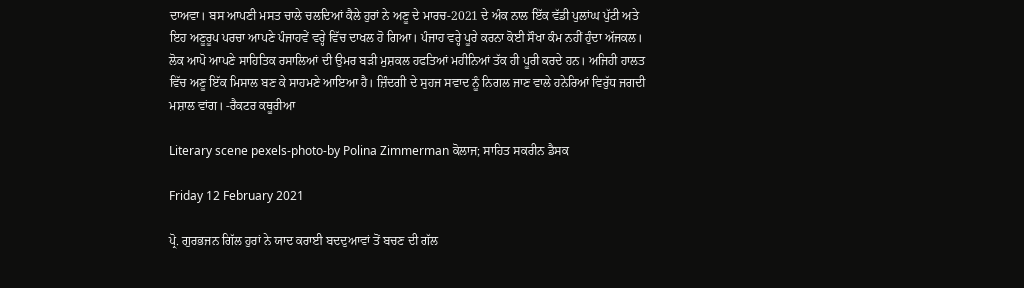ਦਾਅਵਾ। ਬਸ ਆਪਣੀ ਮਸਤ ਚਾਲੇ ਚਲਦਿਆਂ ਕੈਲੇ ਹੁਰਾਂ ਨੇ ਅਣੂ ਦੇ ਮਾਰਚ-2021 ਦੇ ਅੰਕ ਨਾਲ ਇੱਕ ਵੱਡੀ ਪੁਲਾਂਘ ਪੁੱਟੀ ਅਤੇ ਇਹ ਅਣੂਰੂਪ ਪਰਚਾ ਆਪਣੇ ਪੰਜਾਹਵੇਂ ਵਰ੍ਹੇ ਵਿੱਚ ਦਾਖਲ ਹੋ ਗਿਆ। ਪੰਜਾਹ ਵਰ੍ਹੇ ਪੂਰੇ ਕਰਨਾ ਕੋਈ ਸੌਖਾ ਕੰਮ ਨਹੀਂ ਹੁੰਦਾ ਅੱਜਕਲ। ਲੋਕ ਆਪੋ ਆਪਣੇ ਸਾਹਿਤਿਕ ਰਸਾਲਿਆਂ ਦੀ ਉਮਰ ਬੜੀ ਮੁਸ਼ਕਲ ਹਫਤਿਆਂ ਮਹੀਨਿਆਂ ਤੱਕ ਹੀ ਪੂਰੀ ਕਰਦੇ ਹਨ। ਅਜਿਹੀ ਹਾਲਤ ਵਿੱਚ ਅਣੂ ਇੱਕ ਮਿਸਾਲ ਬਣ ਕੇ ਸਾਹਮਣੇ ਆਇਆ ਹੈ। ਜ਼ਿੰਦਗੀ ਦੇ ਸੁਹਜ ਸਵਾਦ ਨੂੰ ਨਿਗਲ ਜਾਣ ਵਾਲੇ ਹਨੇਰਿਆਂ ਵਿਰੁੱਧ ਜਗਦੀ ਮਸ਼ਾਲ ਵਾਂਗ। -ਰੈਕਟਰ ਕਥੂਰੀਆ

Literary scene pexels-photo-by Polina Zimmerman ਕੋਲਾਜ; ਸਾਹਿਤ ਸਕਰੀਨ ਡੈਸਕ

Friday 12 February 2021

ਪ੍ਰੋ. ਗੁਰਭਜਨ ਗਿੱਲ ਹੁਰਾਂ ਨੇ ਯਾਦ ਕਰਾਈ ਬਦਦੁਆਵਾਂ ਤੋਂ ਬਚਣ ਦੀ ਗੱਲ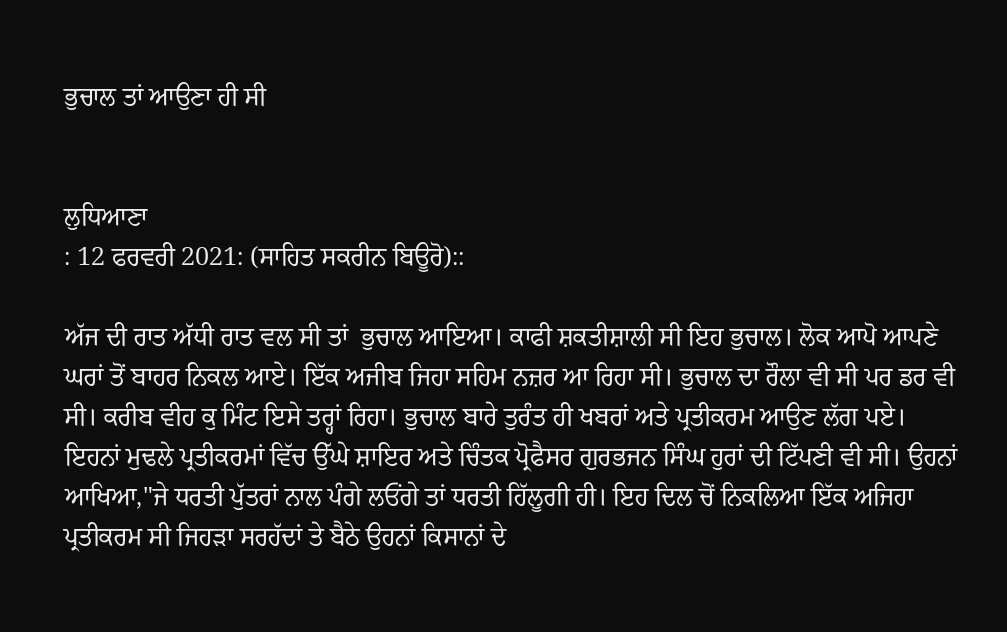ਭੁਚਾਲ ਤਾਂ ਆਉਣਾ ਹੀ ਸੀ


ਲੁਧਿਆਣਾ
: 12 ਫਰਵਰੀ 2021: (ਸਾਹਿਤ ਸਕਰੀਨ ਬਿਊਰੋ)::

ਅੱਜ ਦੀ ਰਾਤ ਅੱਧੀ ਰਾਤ ਵਲ ਸੀ ਤਾਂ  ਭੁਚਾਲ ਆਇਆ। ਕਾਫੀ ਸ਼ਕਤੀਸ਼ਾਲੀ ਸੀ ਇਹ ਭੁਚਾਲ। ਲੋਕ ਆਪੋ ਆਪਣੇ ਘਰਾਂ ਤੋਂ ਬਾਹਰ ਨਿਕਲ ਆਏ। ਇੱਕ ਅਜੀਬ ਜਿਹਾ ਸਹਿਮ ਨਜ਼ਰ ਆ ਰਿਹਾ ਸੀ। ਭੁਚਾਲ ਦਾ ਰੌਲਾ ਵੀ ਸੀ ਪਰ ਡਰ ਵੀ ਸੀ। ਕਰੀਬ ਵੀਹ ਕੁ ਮਿੰਟ ਇਸੇ ਤਰ੍ਹਾਂ ਰਿਹਾ। ਭੁਚਾਲ ਬਾਰੇ ਤੁਰੰਤ ਹੀ ਖਬਰਾਂ ਅਤੇ ਪ੍ਰਤੀਕਰਮ ਆਉਣ ਲੱਗ ਪਏ।  ਇਹਨਾਂ ਮੁਢਲੇ ਪ੍ਰਤੀਕਰਮਾਂ ਵਿੱਚ ਉੱਘੇ ਸ਼ਾਇਰ ਅਤੇ ਚਿੰਤਕ ਪ੍ਰੋਫੈਸਰ ਗੁਰਭਜਨ ਸਿੰਘ ਹੁਰਾਂ ਦੀ ਟਿੱਪਣੀ ਵੀ ਸੀ। ਉਹਨਾਂ ਆਖਿਆ,"ਜੇ ਧਰਤੀ ਪੁੱਤਰਾਂ ਨਾਲ ਪੰਗੇ ਲਓਂਗੇ ਤਾਂ ਧਰਤੀ ਹਿੱਲੂਗੀ ਹੀ। ਇਹ ਦਿਲ ਚੋਂ ਨਿਕਲਿਆ ਇੱਕ ਅਜਿਹਾ ਪ੍ਰਤੀਕਰਮ ਸੀ ਜਿਹੜਾ ਸਰਹੱਦਾਂ ਤੇ ਬੈਠੇ ਉਹਨਾਂ ਕਿਸਾਨਾਂ ਦੇ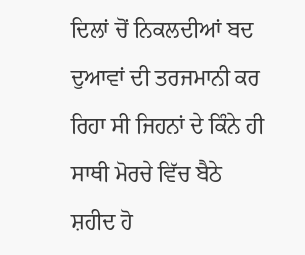ਦਿਲਾਂ ਚੋਂ ਨਿਕਲਦੀਆਂ ਬਦ ਦੁਆਵਾਂ ਦੀ ਤਰਜਮਾਨੀ ਕਰ ਰਿਹਾ ਸੀ ਜਿਹਨਾਂ ਦੇ ਕਿੰਨੇ ਹੀ ਸਾਥੀ ਮੋਰਚੇ ਵਿੱਚ ਬੈਠੇ ਸ਼ਹੀਦ ਹੋ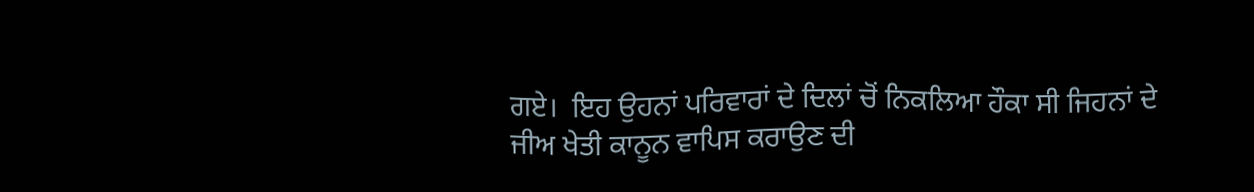ਗਏ।  ਇਹ ਉਹਨਾਂ ਪਰਿਵਾਰਾਂ ਦੇ ਦਿਲਾਂ ਚੋਂ ਨਿਕਲਿਆ ਹੌਕਾ ਸੀ ਜਿਹਨਾਂ ਦੇ ਜੀਅ ਖੇਤੀ ਕਾਨੂਨ ਵਾਪਿਸ ਕਰਾਉਣ ਦੀ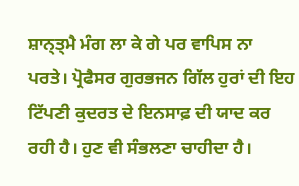ਸ਼ਾਨ੍ਤ੍ਮੈ ਮੰਗ ਲਾ ਕੇ ਗੇ ਪਰ ਵਾਪਿਸ ਨਾ ਪਰਤੇ। ਪ੍ਰੋਫੈਸਰ ਗੁਰਭਜਨ ਗਿੱਲ ਹੁਰਾਂ ਦੀ ਇਹ ਟਿੱਪਣੀ ਕੁਦਰਤ ਦੇ ਇਨਸਾਫ਼ ਦੀ ਯਾਦ ਕਰ ਰਹੀ ਹੈ। ਹੁਣ ਵੀ ਸੰਭਲਣਾ ਚਾਹੀਦਾ ਹੈ।